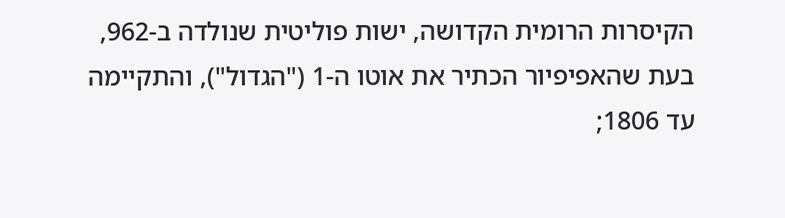הקיסרות הרומית הקדושה, ישות פוליטית שנולדה ב-962, בעת שהאפיפיור הכתיר את אוטו ה-1 ("הגדול"), והתקיימה עד 1806;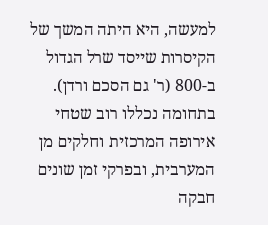למעשה, היא היתה המשך של הקיסרות שייסד שרל הגדול ב-800 (ר' גם הסכם ורדן). בתחומה נכללו רוב שטחי אירופה המרכזית וחלקים מן המערבית, ובפרקי זמן שונים חבקה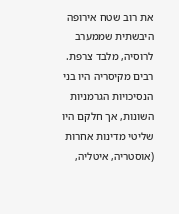את רוב שטח אירופה היבשתית שממערב לרוסיה, מלבד צרפת. רבים מקיסריה היו בני הנסיכויות הגרמניות השונות, אך חלקם היו שליטי מדינות אחרות (אוסטריה, איטליה,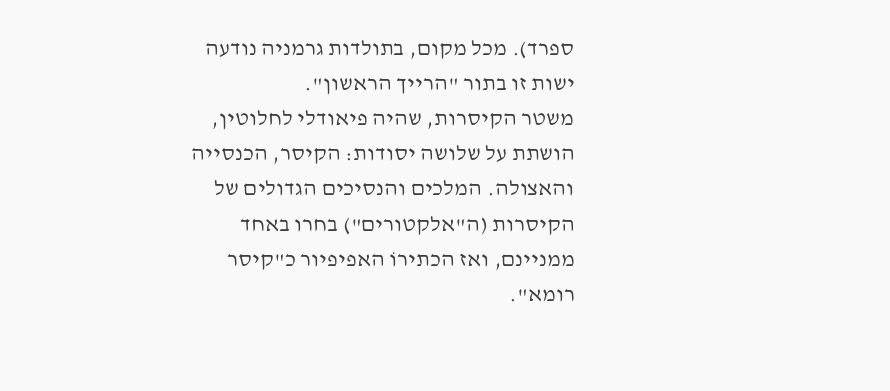ספרד). מכל מקום, בתולדות גרמניה נודעה ישות זו בתור "הרייך הראשון".
משטר הקיסרות, שהיה פיאודלי לחלוטין, הושתת על שלושה יסודות: הקיסר, הכנסייה והאצולה. המלכים והנסיכים הגדולים של הקיסרות (ה"אלקטורים") בחרו באחד ממניינם, ואז הכתירוֹ האפיפיור כ"קיסר רומא".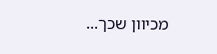מכיוון שכך...